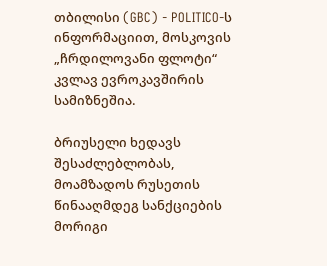თბილისი (GBC) - POLITICO-ს ინფორმაციით, მოსკოვის „ჩრდილოვანი ფლოტი“ კვლავ ევროკავშირის სამიზნეშია.

ბრიუსელი ხედავს შესაძლებლობას, მოამზადოს რუსეთის წინააღმდეგ სანქციების მორიგი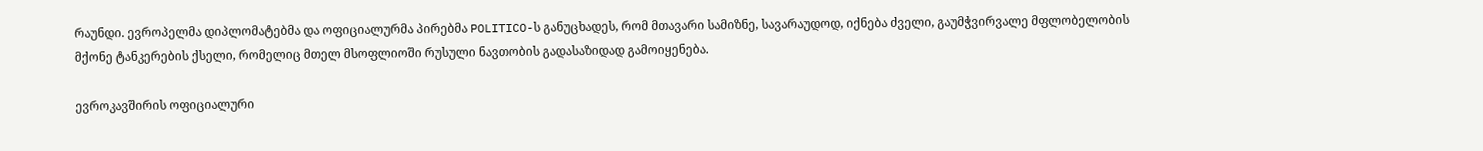რაუნდი. ევროპელმა დიპლომატებმა და ოფიციალურმა პირებმა POLITICO-ს განუცხადეს, რომ მთავარი სამიზნე, სავარაუდოდ, იქნება ძველი, გაუმჭვირვალე მფლობელობის მქონე ტანკერების ქსელი, რომელიც მთელ მსოფლიოში რუსული ნავთობის გადასაზიდად გამოიყენება.

ევროკავშირის ოფიციალური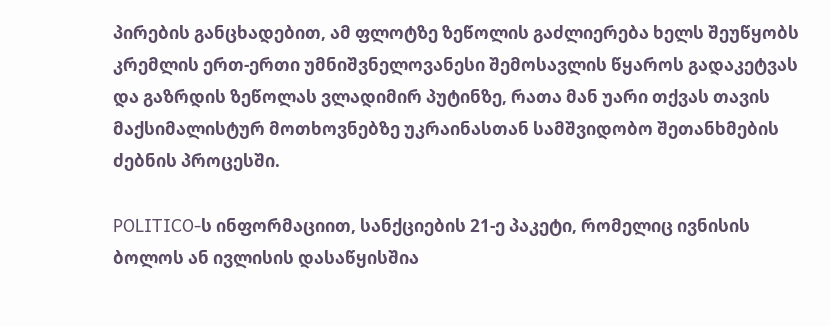პირების განცხადებით, ამ ფლოტზე ზეწოლის გაძლიერება ხელს შეუწყობს კრემლის ერთ-ერთი უმნიშვნელოვანესი შემოსავლის წყაროს გადაკეტვას და გაზრდის ზეწოლას ვლადიმირ პუტინზე, რათა მან უარი თქვას თავის მაქსიმალისტურ მოთხოვნებზე უკრაინასთან სამშვიდობო შეთანხმების ძებნის პროცესში.

POLITICO-ს ინფორმაციით, სანქციების 21-ე პაკეტი, რომელიც ივნისის ბოლოს ან ივლისის დასაწყისშია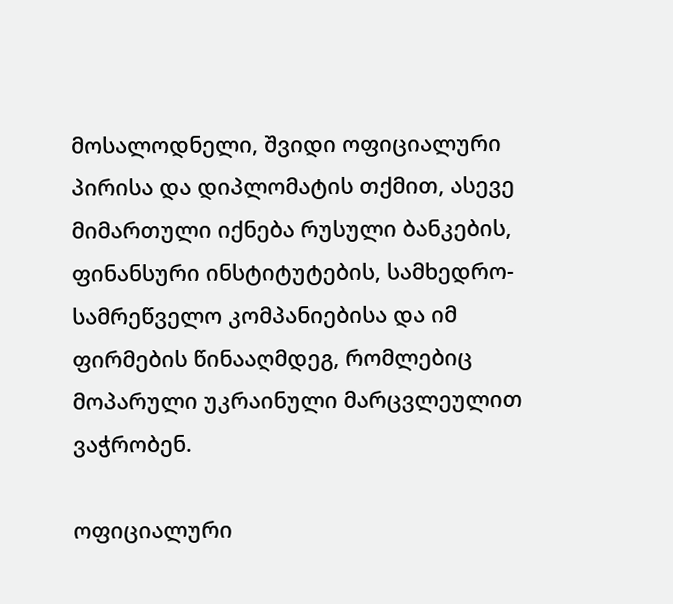მოსალოდნელი, შვიდი ოფიციალური პირისა და დიპლომატის თქმით, ასევე მიმართული იქნება რუსული ბანკების, ფინანსური ინსტიტუტების, სამხედრო-სამრეწველო კომპანიებისა და იმ ფირმების წინააღმდეგ, რომლებიც მოპარული უკრაინული მარცვლეულით ვაჭრობენ.

ოფიციალური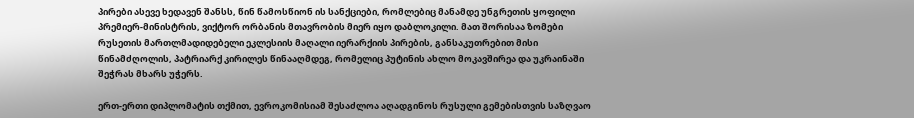პირები ასევე ხედავენ შანსს, წინ წამოსწიონ ის სანქციები, რომლებიც მანამდე უნგრეთის ყოფილი პრემიერ-მინისტრის, ვიქტორ ორბანის მთავრობის მიერ იყო დაბლოკილი. მათ შორისაა ზომები რუსეთის მართლმადიდებელი ეკლესიის მაღალი იერარქიის პირების, განსაკუთრებით მისი წინამძღოლის, პატრიარქ კირილეს წინააღმდეგ, რომელიც პუტინის ახლო მოკავშირეა და უკრაინაში შეჭრას მხარს უჭერს.

ერთ-ერთი დიპლომატის თქმით, ევროკომისიამ შესაძლოა აღადგინოს რუსული გემებისთვის საზღვაო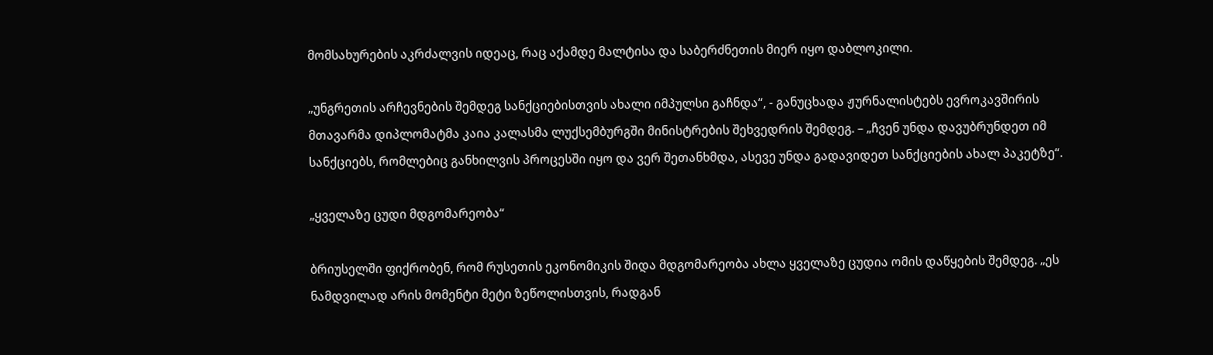მომსახურების აკრძალვის იდეაც, რაც აქამდე მალტისა და საბერძნეთის მიერ იყო დაბლოკილი.

„უნგრეთის არჩევნების შემდეგ სანქციებისთვის ახალი იმპულსი გაჩნდა“, - განუცხადა ჟურნალისტებს ევროკავშირის მთავარმა დიპლომატმა კაია კალასმა ლუქსემბურგში მინისტრების შეხვედრის შემდეგ. – „ჩვენ უნდა დავუბრუნდეთ იმ სანქციებს, რომლებიც განხილვის პროცესში იყო და ვერ შეთანხმდა, ასევე უნდა გადავიდეთ სანქციების ახალ პაკეტზე“.

„ყველაზე ცუდი მდგომარეობა“

ბრიუსელში ფიქრობენ, რომ რუსეთის ეკონომიკის შიდა მდგომარეობა ახლა ყველაზე ცუდია ომის დაწყების შემდეგ. „ეს ნამდვილად არის მომენტი მეტი ზეწოლისთვის, რადგან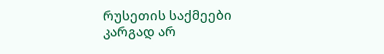რუსეთის საქმეები კარგად არ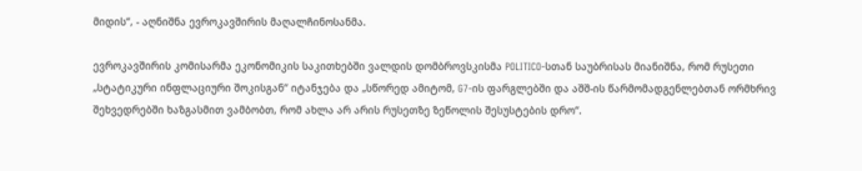მიდის“, - აღნიშნა ევროკავშირის მაღალჩინოსანმა.

ევროკავშირის კომისარმა ეკონომიკის საკითხებში ვალდის დომბროვსკისმა POLITICO-სთან საუბრისას მიანიშნა, რომ რუსეთი „სტატიკური ინფლაციური შოკისგან“ იტანჯება და „სწორედ ამიტომ, G7-ის ფარგლებში და აშშ-ის წარმომადგენლებთან ორმხრივ შეხვედრებში ხაზგასმით ვამბობთ, რომ ახლა არ არის რუსეთზე ზეწოლის შესუსტების დრო“.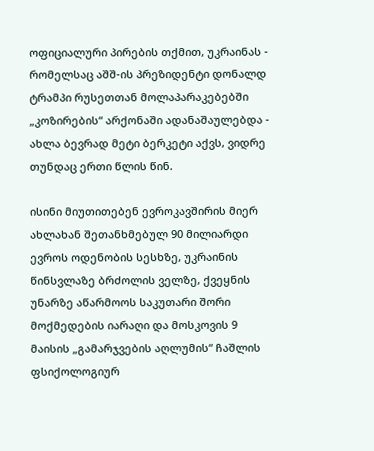ოფიციალური პირების თქმით, უკრაინას - რომელსაც აშშ-ის პრეზიდენტი დონალდ ტრამპი რუსეთთან მოლაპარაკებებში „კოზირების“ არქონაში ადანაშაულებდა - ახლა ბევრად მეტი ბერკეტი აქვს, ვიდრე თუნდაც ერთი წლის წინ.

ისინი მიუთითებენ ევროკავშირის მიერ ახლახან შეთანხმებულ 90 მილიარდი ევროს ოდენობის სესხზე, უკრაინის წინსვლაზე ბრძოლის ველზე, ქვეყნის უნარზე აწარმოოს საკუთარი შორი მოქმედების იარაღი და მოსკოვის 9 მაისის „გამარჯვების აღლუმის“ ჩაშლის ფსიქოლოგიურ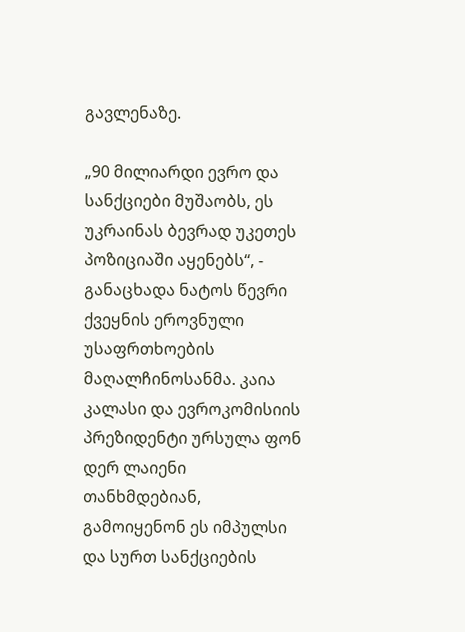გავლენაზე.

„90 მილიარდი ევრო და სანქციები მუშაობს, ეს უკრაინას ბევრად უკეთეს პოზიციაში აყენებს“, - განაცხადა ნატოს წევრი ქვეყნის ეროვნული უსაფრთხოების მაღალჩინოსანმა. კაია კალასი და ევროკომისიის პრეზიდენტი ურსულა ფონ დერ ლაიენი თანხმდებიან, გამოიყენონ ეს იმპულსი და სურთ სანქციების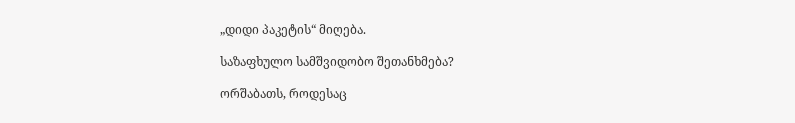„დიდი პაკეტის“ მიღება.

საზაფხულო სამშვიდობო შეთანხმება?

ორშაბათს, როდესაც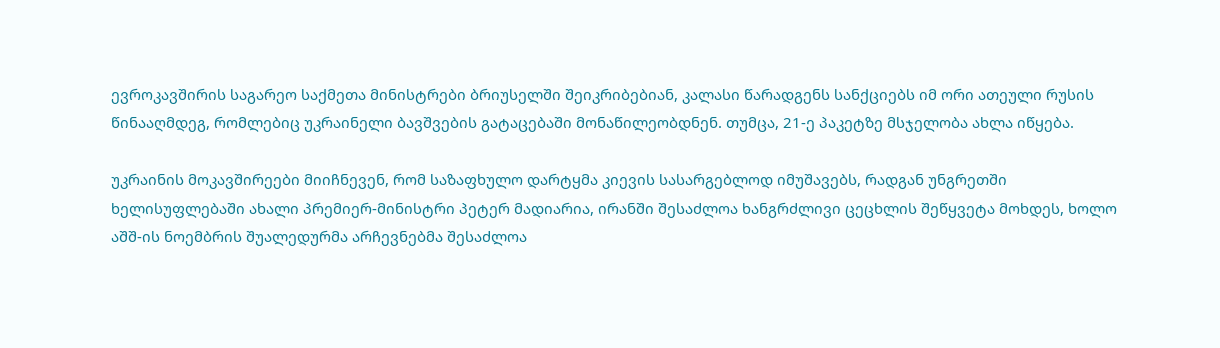ევროკავშირის საგარეო საქმეთა მინისტრები ბრიუსელში შეიკრიბებიან, კალასი წარადგენს სანქციებს იმ ორი ათეული რუსის წინააღმდეგ, რომლებიც უკრაინელი ბავშვების გატაცებაში მონაწილეობდნენ. თუმცა, 21-ე პაკეტზე მსჯელობა ახლა იწყება.

უკრაინის მოკავშირეები მიიჩნევენ, რომ საზაფხულო დარტყმა კიევის სასარგებლოდ იმუშავებს, რადგან უნგრეთში ხელისუფლებაში ახალი პრემიერ-მინისტრი პეტერ მადიარია, ირანში შესაძლოა ხანგრძლივი ცეცხლის შეწყვეტა მოხდეს, ხოლო აშშ-ის ნოემბრის შუალედურმა არჩევნებმა შესაძლოა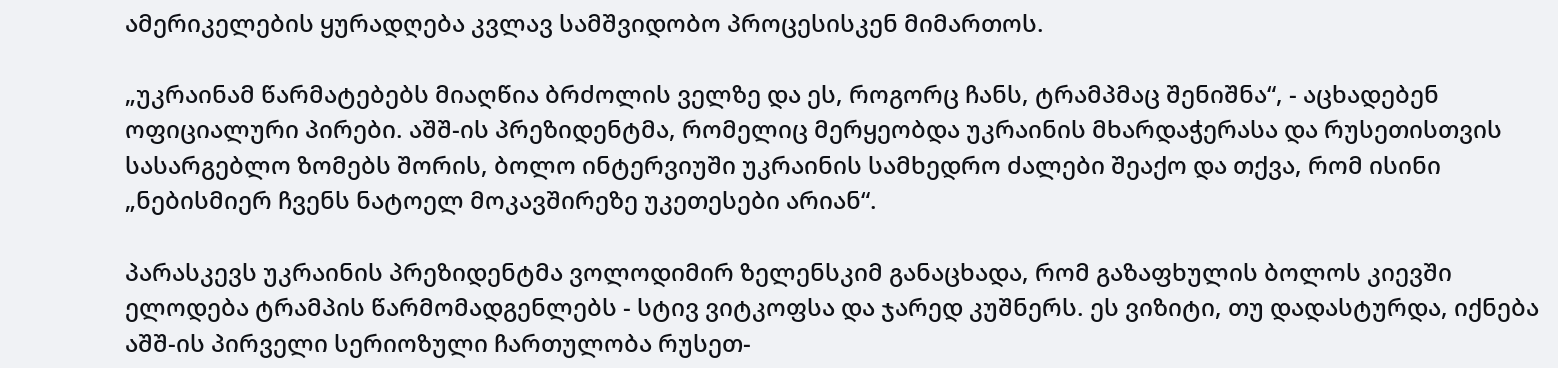ამერიკელების ყურადღება კვლავ სამშვიდობო პროცესისკენ მიმართოს.

„უკრაინამ წარმატებებს მიაღწია ბრძოლის ველზე და ეს, როგორც ჩანს, ტრამპმაც შენიშნა“, - აცხადებენ ოფიციალური პირები. აშშ-ის პრეზიდენტმა, რომელიც მერყეობდა უკრაინის მხარდაჭერასა და რუსეთისთვის სასარგებლო ზომებს შორის, ბოლო ინტერვიუში უკრაინის სამხედრო ძალები შეაქო და თქვა, რომ ისინი „ნებისმიერ ჩვენს ნატოელ მოკავშირეზე უკეთესები არიან“.

პარასკევს უკრაინის პრეზიდენტმა ვოლოდიმირ ზელენსკიმ განაცხადა, რომ გაზაფხულის ბოლოს კიევში ელოდება ტრამპის წარმომადგენლებს - სტივ ვიტკოფსა და ჯარედ კუშნერს. ეს ვიზიტი, თუ დადასტურდა, იქნება აშშ-ის პირველი სერიოზული ჩართულობა რუსეთ-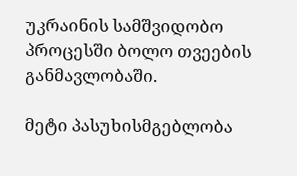უკრაინის სამშვიდობო პროცესში ბოლო თვეების განმავლობაში.

მეტი პასუხისმგებლობა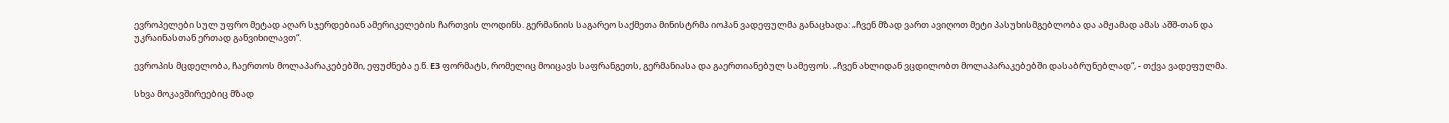ევროპელები სულ უფრო მეტად აღარ სჯერდებიან ამერიკელების ჩართვის ლოდინს. გერმანიის საგარეო საქმეთა მინისტრმა იოჰან ვადეფულმა განაცხადა: „ჩვენ მზად ვართ ავიღოთ მეტი პასუხისმგებლობა და ამჟამად ამას აშშ-თან და უკრაინასთან ერთად განვიხილავთ“.

ევროპის მცდელობა, ჩაერთოს მოლაპარაკებებში, ეფუძნება ე.წ. E3 ფორმატს, რომელიც მოიცავს საფრანგეთს, გერმანიასა და გაერთიანებულ სამეფოს. „ჩვენ ახლიდან ვცდილობთ მოლაპარაკებებში დასაბრუნებლად“, - თქვა ვადეფულმა.

სხვა მოკავშირეებიც მზად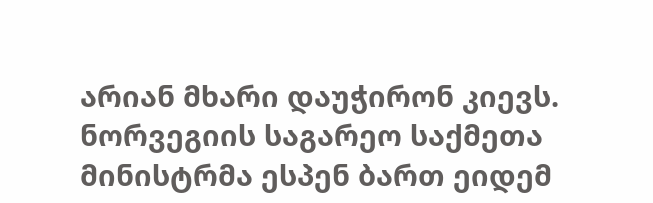არიან მხარი დაუჭირონ კიევს. ნორვეგიის საგარეო საქმეთა მინისტრმა ესპენ ბართ ეიდემ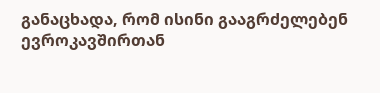განაცხადა, რომ ისინი გააგრძელებენ ევროკავშირთან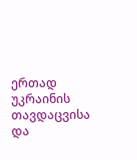ერთად უკრაინის თავდაცვისა და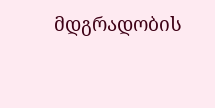მდგრადობის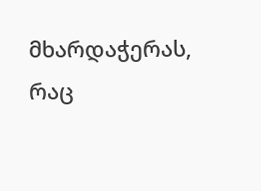მხარდაჭერას, რაც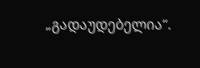„გადაუდებელია“.